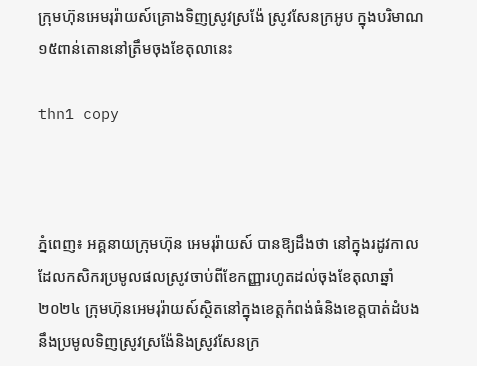ក្រុមហ៊ុនអេមរុរ៉ាយស៍គ្រោងទិញស្រូវស្រង៉ែ ស្រូវសែនក្រអូប ក្នុងបរិមាណ ១៥ពាន់តោននៅត្រឹមចុងខែតុលានេះ

thn1 copy



ភ្នំពេញ៖ អគ្គនាយក្រុមហ៊ុន អេមរុរ៉ាយស៍ បានឱ្យដឹងថា នៅក្នុងរដូវកាលដែលកសិករប្រមូលផលស្រូវចាប់ពីខែកញ្ញារហូតដល់ចុងខែតុលាឆ្នាំ២០២៤ ក្រុមហ៊ុនអេមរុរ៉ាយស៍ស្ថិតនៅក្នុងខេត្តកំពង់ធំនិងខេត្តបាត់ដំបង នឹងប្រមូលទិញស្រូវស្រង៉ែនិងស្រូវសែនក្រ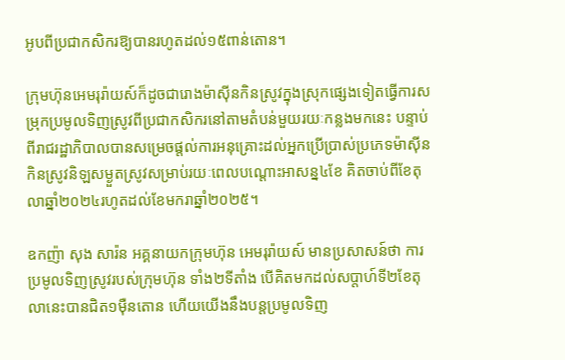អូបពីប្រជាកសិករឱ្យបានរហូតដល់១៥ពាន់តោន។

ក្រុមហ៊ុនអេមរុរ៉ាយស៍ក៏ដូចជារោងម៉ាស៊ីនកិនស្រូវក្នុងស្រុកផ្សេងទៀតធ្វើការសម្រុកប្រមូលទិញស្រូវពីប្រជាកសិករនៅតាមតំបន់មួយរយៈកន្លងមកនេះ បន្ទាប់ពីរាជរដ្ឋាភិបាលបានសម្រេចផ្តល់ការអនុគ្រោះដល់អ្នកប្រើប្រាស់ប្រភេទម៉ាស៊ីនកិនស្រូវនិឡសម្ងួតស្រូវសម្រាប់រយៈពេលបណ្តោះអាសន្ន៤ខែ គិតចាប់ពីខែតុលាឆ្នាំ២០២៤រហូតដល់ខែមករាឆ្នាំ២០២៥។

ឧកញ៉ា សុង សារ៉ន អគ្គនាយកក្រុមហ៊ុន អេមរុរ៉ាយស៍ មានប្រសាសន៍ថា ការប្រមូលទិញស្រូវរបស់ក្រុមហ៊ុន ទាំង២ទីតាំង បើគិតមកដល់សប្តាហ៍ទី២ខែតុលានេះបានជិត១ម៉ឺនតោន ហើយយើងនឹងបន្តប្រមូលទិញ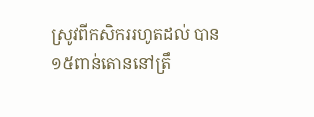ស្រូវពីកសិកររហូតដល់ បាន១៥ពាន់តោននៅត្រឹ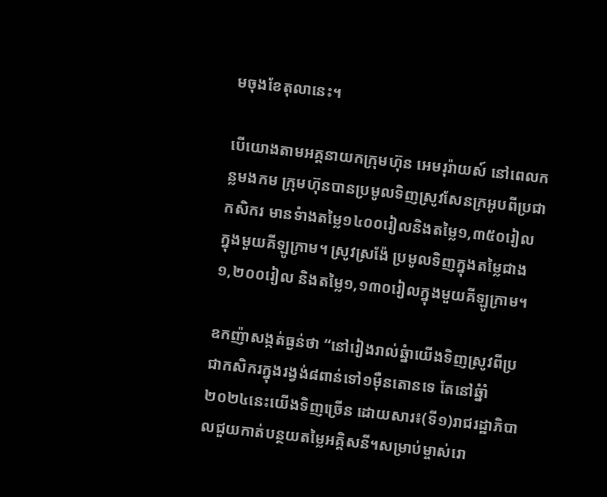មចុងខែតុលានេះ។

បើយោងតាមអគ្គនាយកក្រុមហ៊ុន អេមរុរ៉ាយស៍ នៅពេលកន្លមងកម ក្រុមហ៊ុនបានប្រមូលទិញស្រូវសែនក្រអូបពីប្រជាកសិករ មានទំាងតម្លៃ១៤០០រៀលនិងតម្លៃ១,៣៥០រៀលក្នុងមួយគីឡូក្រាម។ ស្រូវស្រង៉ែ ប្រមូលទិញក្នុងតម្លៃជាង១,២០០រៀល និងតម្លៃ១,១៣០រៀលក្នុងមួយគីឡូក្រាម។

ឧកញ៉ាសង្កត់ធ្ងន់ថា “នៅរៀងរាល់ឆ្នំាយើងទិញស្រូវពីប្រជាកសិករក្នុងរង្វង់៨ពាន់ទៅ១ម៉ឺនតោនទេ តែនៅឆ្នំាំ២០២៤នេះយើងទិញច្រើន ដោយសារ៖(ទី១)រាជរដ្ឋាភិបាលជួយកាត់បន្ថយតម្លៃអគ្គិសនី។សម្រាប់ម្ចាស់រោ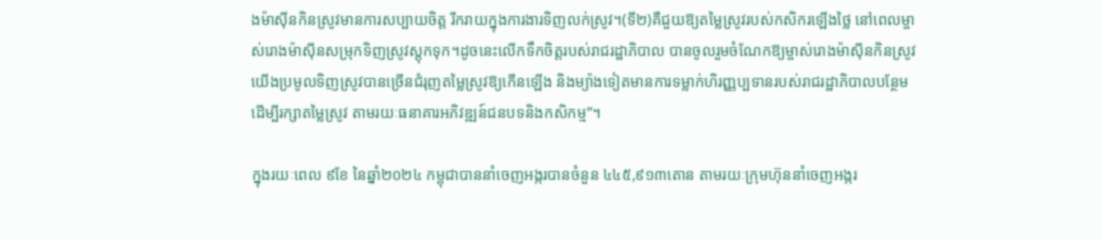ងម៉ាស៊ីនកិនស្រូវមានការសប្បាយចិត្ត រីករាយក្នុងការងារទិញលក់ស្រូវ។(ទី២)គឺជួយឱ្យតម្លៃស្រូវរបស់កសិករឡើងថ្លៃ នៅពេលម្ចាស់រោងម៉ាស៊ីនសម្រុកទិញស្រូវស្តុកទុក។ដូចនេះលើកទឹកចិត្តរបស់រាជរដ្ឋាភិបាល បានចូលរួមចំណែកឱ្យម្ចាស់រោងម៉ាស៊ីនកិនស្រូវយើងប្រមូលទិញស្រូវបានច្រើនជំរុញតម្លៃស្រូវឱ្យកើនឡើង និងម្យ៉ាងទៀតមានការទម្លាក់ហិរញ្ញប្បទានរបស់រាជរដ្ឋាភិបាលបន្ថែមដើម្បីរក្សាតម្លៃស្រូវ តាមរយៈធនាគារអភិវឌ្ឍន៍ជនបទនិងកសិកម្ម”។

ក្នុងរយៈពេល ៩ខែ នៃឆ្នាំ២០២៤ កម្ពុជាបាននាំចេញអង្ករបានចំនួន ៤៤៥,៩១៣តោន តាមរយៈក្រុមហ៊ុននាំចេញអង្ករ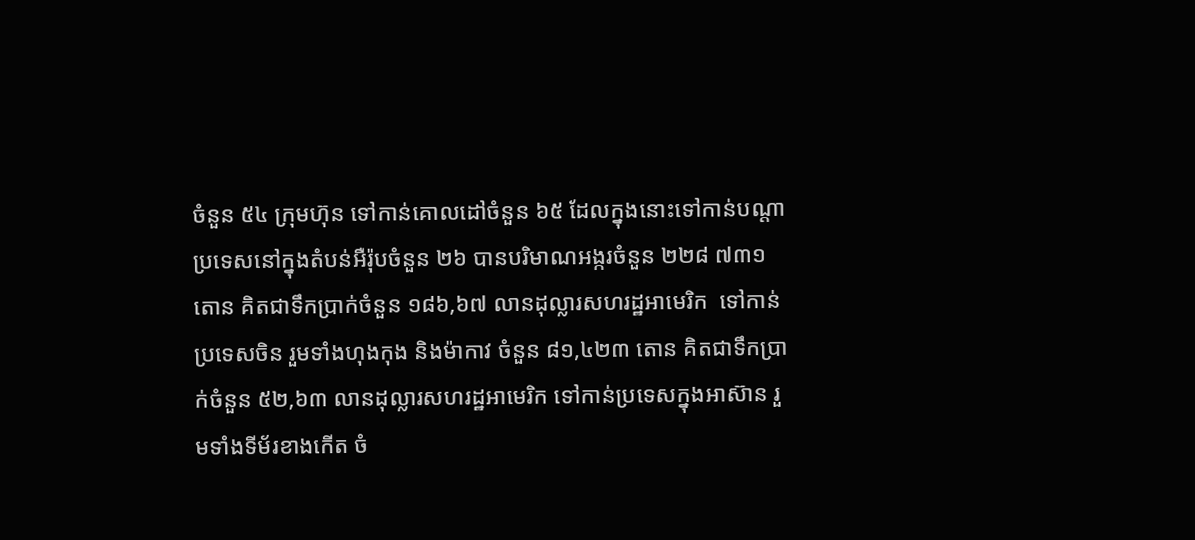ចំនួន ៥៤ ក្រុមហ៊ុន ទៅកាន់គោលដៅចំនួន ៦៥ ដែលក្នុងនោះទៅកាន់បណ្តាប្រទេសនៅក្នុងតំបន់អឺរ៉ុបចំនួន ២៦ បានបរិមាណអង្ករចំនួន ២២៨ ៧៣១ តោន គិតជាទឹកប្រាក់ចំនួន ១៨៦,៦៧ លានដុល្លារសហរដ្ឋអាមេរិក  ទៅកាន់ប្រទេសចិន រួមទាំងហុងកុង និងម៉ាកាវ ចំនួន ៨១,៤២៣ តោន គិតជាទឹកប្រាក់ចំនួន ៥២,៦៣ លានដុល្លារសហរដ្ឋអាមេរិក ទៅកាន់ប្រទេសក្នុងអាស៊ាន រួមទាំងទីម័រខាងកើត ចំ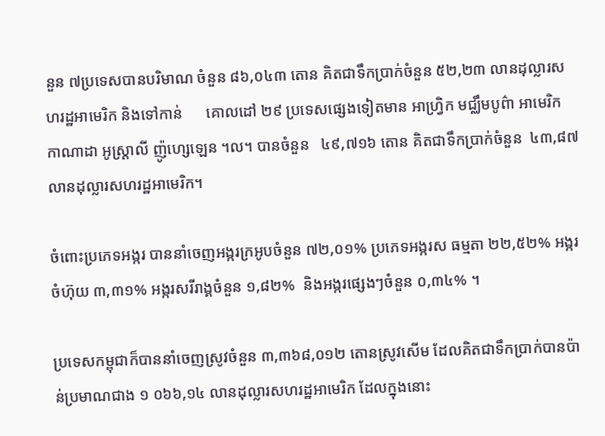នួន ៧ប្រទេសបានបរិមាណ ចំនួន ៨៦,០៤៣ តោន គិតជាទឹកប្រាក់ចំនួន ៥២,២៣ លានដុល្លារសហរដ្ឋអាមេរិក និងទៅកាន់      គោលដៅ ២៩ ប្រទេសផ្សេងទៀតមាន អាហ្វ្រិក មជ្ឈឹមបូព៌ា អាមេរិក កាណាដា អូស្ត្រាលី ញ៉ូហ្សេឡេន ។ល។ បានចំនួន   ៤៩,៧១៦ តោន គិតជាទឹកប្រាក់ចំនួន  ៤៣,៨៧ លានដុល្លារសហរដ្ឋអាមេរិក។

ចំពោះប្រភេទអង្ករ បាននាំចេញអង្ករក្រអូបចំនួន ៧២,០១% ប្រភេទអង្ករស ធម្មតា ២២,៥២% អង្ករចំហ៊ុយ ៣,៣១% អង្ករសរីរាង្គចំនួន ១,៨២%  និងអង្ករផ្សេងៗចំនួន ០,៣៤% ។

ប្រទេសកម្ពុជាក៏បាននាំចេញស្រូវចំនួន ៣,៣៦៨,០១២ តោនស្រូវសើម ដែលគិតជាទឹកប្រាក់បានប៉ាន់ប្រមាណជាង ១ ០៦៦,១៤ លានដុល្លារសហរដ្ឋអាមេរិក ដែលក្នុងនោះ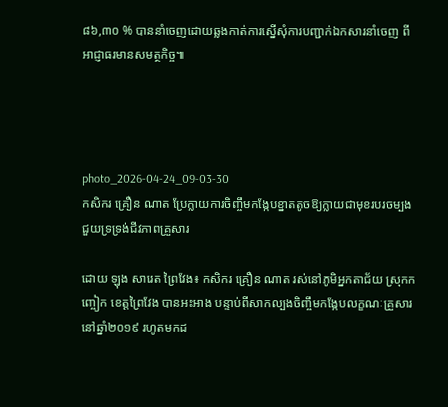៨៦,៣០ % បាននាំចេញដោយឆ្លងកាត់ការស្នើសុំការបញ្ជាក់ឯកសារនាំចេញ ពីអាជ្ញាធរមានសមត្ថកិច្ច៕




photo_2026-04-24_09-03-30
កសិករ គ្រឿន ណាត ប្រែក្លាយការចិញ្ចឹមកង្កែបខ្នាតតូចឱ្យក្លាយជាមុខរបរចម្បងជួយទ្រទ្រង់ជីវភាពគ្រួសារ

ដោយ ឡុង សារេត ព្រៃវែង៖ កសិករ គ្រឿន ណាត រស់នៅភូមិអ្នកតាជ័យ ស្រុកកញ្ចៀក ខេត្តព្រៃវែង បានអះអាង បន្ទាប់ពីសាកល្បងចិញ្ចឹមកង្កែបលក្ខណៈគ្រួសារនៅឆ្នាំ២០១៩ រហូតមកដ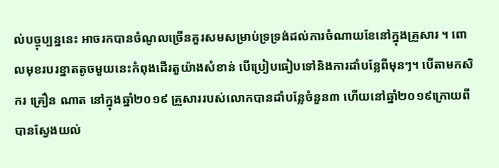ល់បច្ចុប្បន្ននេះ អាចរកបានចំណូលច្រើនគួរសមសម្រាប់ទ្រទ្រង់ដល់ការចំណាយខែនៅក្នុងគ្រួសារ ។ ពោលមុខរបរខ្នាតតូចមួយនេះកំពុងដើរតួយ៉ាងសំខាន់ បើប្រៀបធៀបទៅនិងការដាំបន្លែពីមុនៗ។ បើតាមកសិករ គ្រឿន ណាត នៅក្នុងឆ្នាំ២០១៩ គ្រួសាររបស់លោកបានដាំបន្លែចំនួន៣ ហើយនៅឆ្នាំ២០១៩ក្រោយពីបានស្វែងយល់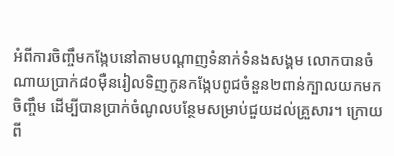អំពីការចិញ្ចឹមកង្កែបនៅតាមបណ្តាញទំនាក់ទំនងសង្គម លោកបានចំណាយប្រាក់៨០ម៉ឺនរៀលទិញកូនកង្កែបពូជចំនួន២ពាន់ក្បាលយកមកចិញ្ចឹម ដើម្បីបានប្រាក់ចំណូលបន្ថែមសម្រាប់ជួយដល់គ្រួសារ។ ក្រោយពី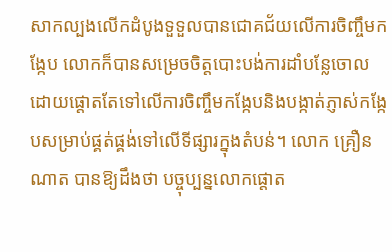សាកល្បងលើកដំបូងទួទួលបានជោគជ័យលើការចិញ្ចឹមកង្កែប លោកក៏បានសម្រេចចិត្តបោះបង់ការដាំបន្លែចោល  ដោយផ្តោតតែទៅលើការចិញ្ចឹមកង្កែបនិងបង្កាត់ភ្ញាស់កង្កែបសម្រាប់ផ្គត់ផ្គង់ទៅលើទីផ្សារក្នុងតំបន់។ លោក គ្រឿន ណាត បានឱ្យដឹងថា បច្ចុប្បន្នលោកផ្តោត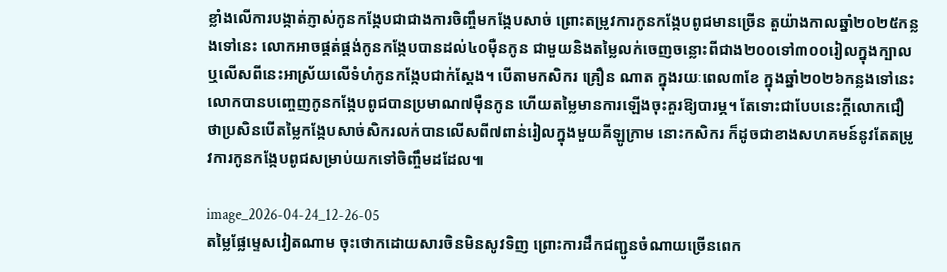ខ្លាំងលើការបង្កាត់ភ្ញាស់កូនកង្កែបជាជាងការចិញ្ចឹមកង្កែបសាច់ ព្រោះតម្រូវការកូនកង្កែបពូជមានច្រើន តួយ៉ាងកាលឆ្នាំ២០២៥កន្លងទៅនេះ លោកអាចផ្គត់ផ្គង់កូនកង្កែបបានដល់៤០ម៉ឺនកូន ជាមួយនិងតម្លៃលក់ចេញចន្លោះពីជាង២០០ទៅ៣០០រៀលក្នុងក្បាល ឬលើសពីនេះអាស្រ័យលើទំហំកូនកង្កែបជាក់ស្តែង។ បើតាមកសិករ គ្រឿន ណាត ក្នុងរយៈពេល៣ខែ ក្នុងឆ្នាំ២០២៦កន្លងទៅនេះលោកបានបញ្ចេញកូនកង្កែបពូជបានប្រមាណ៧ម៉ឺនកូន ហើយតម្លៃមានការឡើងចុះគួរឱ្យបារម្ភ។ តែទោះជាបែបនេះក្តីលោកជឿថាប្រសិនបើតម្លៃកង្កែបសាច់សិករលក់បានលើសពី៧ពាន់រៀលក្នុងមួយគីឡូក្រាម នោះកសិករ ក៏ដូចជាខាងសហគមន៍នូវតែតម្រូវការកូនកង្កែបពូជសម្រាប់យកទៅចិញ្ចឹមដដែល៕

image_2026-04-24_12-26-05
តម្លៃផ្លែម្ទេសវៀតណាម ចុះថោកដោយសារចិនមិនសូវទិញ ព្រោះការដឹកជញ្ជូនចំណាយច្រើនពេក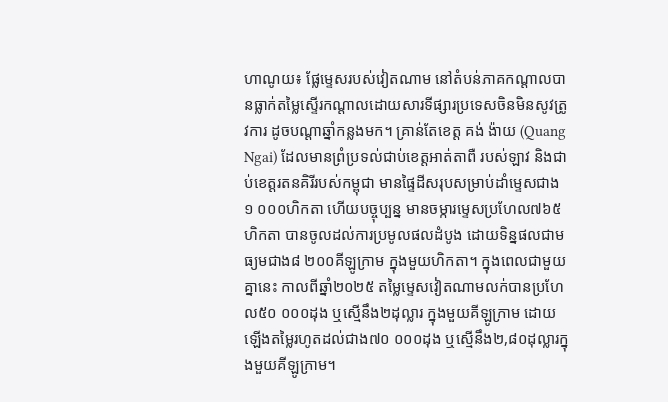ហាណូយ៖ ផ្លែម្ទេសរបស់វៀតណាម នៅតំបន់ភាគកណ្តាលបានធ្លាក់តម្លៃស្ទើរកណ្តាលដោយសារទីផ្សារប្រទេសចិនមិនសូវត្រូវការ ដូចបណ្តាឆ្នាំកន្លងមក។ គ្រាន់តែខេត្ត គង់ ង៉ាយ (Quang Ngai) ដែលមានព្រំប្រទល់ជាប់ខេត្តអាត់តាពឺ របស់ឡាវ និងជាប់ខេត្តរតនគិរីរបស់កម្ពុជា មានផ្ទៃដីសរុបសម្រាប់ដាំម្ទេសជាង១ ០០០ហិកតា ហើយបច្ចុប្បន្ន មានចម្ការម្ទេសប្រហែល៧៦៥ហិកតា បានចូលដល់ការប្រមូលផលដំបូង ដោយទិន្នផលជាមធ្យមជាង៨ ២០០គីឡូក្រាម ក្នុងមួយហិកតា។ ក្នុងពេលជាមួយគ្នានេះ កាលពីឆ្នាំ២០២៥ តម្លៃម្ទេសវៀតណាមលក់បានប្រហែល៥០ ០០០ដុង ឬស្មើនឹង២ដុល្លារ ក្នុងមួយគីឡូក្រាម ដោយឡើងតម្លៃរហូតដល់ជាង៧០ ០០០ដុង ឬស្មើនឹង២,៨០ដុល្លារក្នុងមួយគីឡូក្រាម។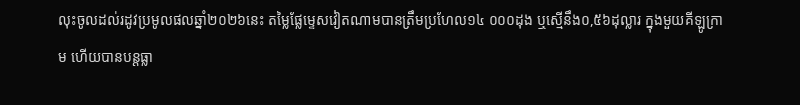លុះចូលដល់រដូវប្រមូលផលឆ្នាំ២០២៦នេះ តម្លៃផ្លែម្ទេសវៀតណាមបានត្រឹមប្រហែល១៤ ០០០ដុង ឬស្មើនឹង០,៥៦ដុល្លារ ក្នុងមួយគីឡូក្រាម ហើយបានបន្តធ្លា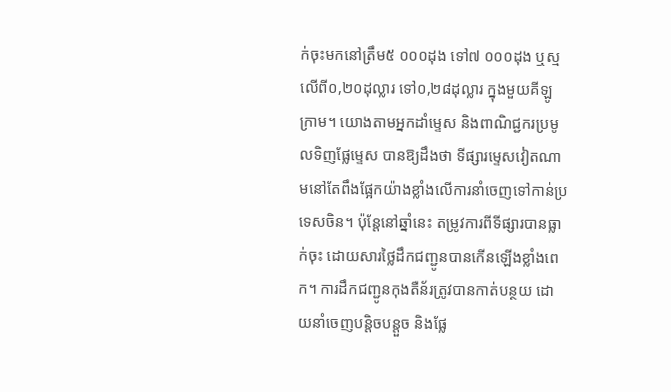ក់ចុះមកនៅត្រឹម៥ ០០០ដុង ទៅ៧ ០០០ដុង ឬស្មលើពី០,២០ដុល្លារ ទៅ០,២៨ដុល្លារ ក្នុងមួយគីឡូក្រាម។ យោងតាមអ្នកដាំម្ទេស និងពាណិជ្ជករប្រមូលទិញផ្លែម្ទេស បានឱ្យដឹងថា ទីផ្សារម្ទេសវៀតណាមនៅតែពឹងផ្អែកយ៉ាងខ្លាំងលើការនាំចេញទៅកាន់ប្រទេសចិន។ ប៉ុន្តែនៅឆ្នាំនេះ តម្រូវការពីទីផ្សារបានធ្លាក់ចុះ ដោយសារថ្លៃដឹកជញ្ជូនបានកើនឡើងខ្លាំងពេក។ ការដឹកជញ្ជូនកុងតឺន័រត្រូវបានកាត់បន្ថយ ដោយនាំចេញបន្តិចបន្តួច និងផ្លែ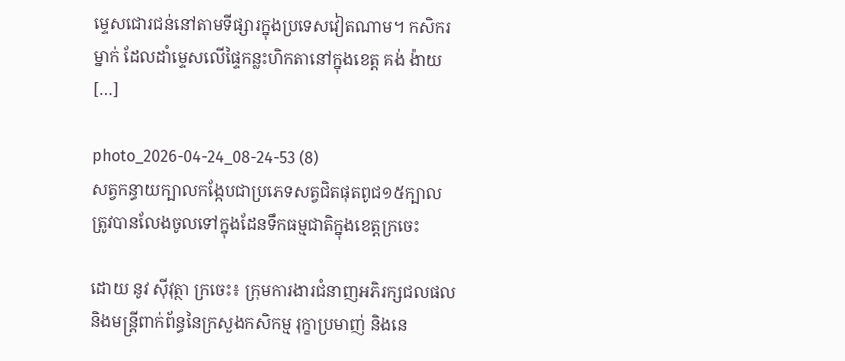ម្ទេសជោរជន់នៅតាមទីផ្សារក្នុងប្រទេសវៀតណាម។ កសិករម្នាក់ ដែលដាំម្ទេសលើផ្ទៃកន្លះហិកតានៅក្នុងខេត្ត គង់ ង៉ាយ […]

photo_2026-04-24_08-24-53 (8)
សត្វកន្ធាយក្បាលកង្កែបជាប្រភេទសត្វជិតផុតពូជ១៥ក្បាល ត្រូវបានលែងចូលទៅក្នុងដែនទឹកធម្មជាតិក្នុងខេត្តក្រចេះ

ដោយ នូវ ស៊ីវុត្ថា ក្រចេះ៖ ក្រុមការងារជំនាញអភិរក្សជលផល និងមន្រ្តីពាក់ព័ន្ធនៃក្រសួងកសិកម្ម រុក្ខាប្រមាញ់ និងនេ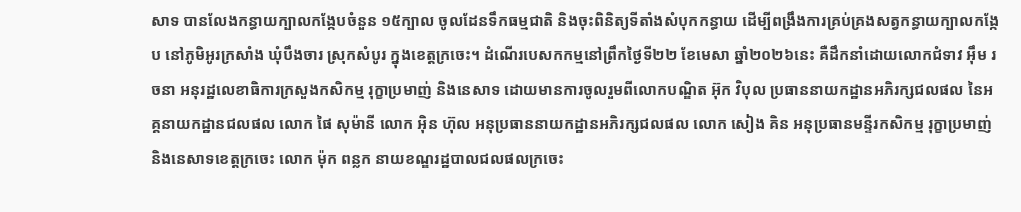សាទ បានលែងកន្ធាយក្បាលកង្កែបចំនួន ១៥ក្បាល ចូលដែនទឹកធម្មជាតិ និងចុះពិនិត្យទីតាំងសំបុកកន្ធាយ ដើម្បីពង្រឹងការគ្រប់គ្រងសត្វកន្ធាយក្បាលកង្កែប នៅភូមិអូរក្រសាំង ឃុំបឹងចារ ស្រុកសំបូរ ក្នុងខេត្តក្រចេះ។ ដំណើរបេសកកម្មនៅព្រឹកថ្ងៃទី២២ ខែមេសា ឆ្នាំ២០២៦នេះ គឺដឹកនាំដោយលោកជំទាវ អ៊ឹម រចនា អនុរដ្ឋលេខាធិការក្រសួងកសិកម្ម រុក្ខាប្រមាញ់ និងនេសាទ ដោយមានការចូលរួមពីលោកបណ្ឌិត អ៊ុក វិបុល ប្រធាននាយកដ្ឋានអភិរក្សជលផល នៃអគ្គនាយកដ្ឋានជលផល លោក ផៃ សុម៉ានី លោក អ៊ិន ហ៊ុល អនុប្រធាននាយកដ្ឋានអភិរក្សជលផល លោក សៀង គិន អនុប្រធានមន្ទីរកសិកម្ម រុក្ខាប្រមាញ់ និងនេសាទខេត្តក្រចេះ លោក ម៉ុក ពន្លក នាយខណ្ឌរដ្ឋបាលជលផលក្រចេះ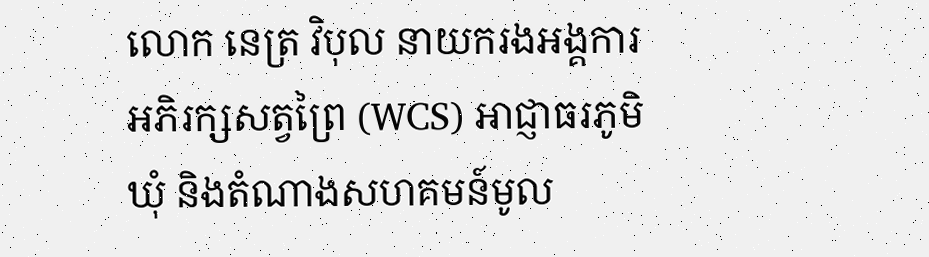លោក នេត្រ វិបុល នាយករងអង្គការអភិរក្សសត្វព្រៃ (WCS) អាជ្ញាធរភូមិឃុំ និងតំណាងសហគមន៍មូល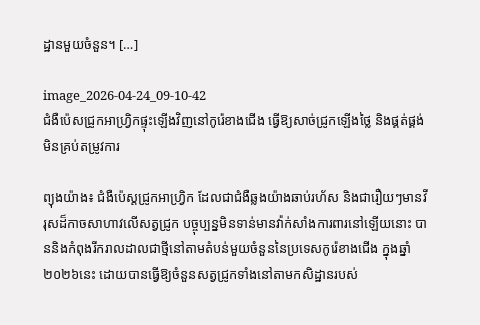ដ្ឋានមួយចំនួន។ […]

image_2026-04-24_09-10-42
ជំងឺប៉េសជ្រូកអាហ្វ្រិកផ្ទុះឡើងវិញនៅកូរ៉េខាងជើង ធ្វើឱ្យសាច់ជ្រូកឡើងថ្លៃ និងផ្គត់ផ្គង់មិនគ្រប់តម្រូវការ

ព្យុងយ៉ាង៖ ជំងឺប៉េស្តជ្រូកអាហ្រ្វិក ដែលជាជំងឺឆ្លងយ៉ាងឆាប់រហ័ស និងជារឿយៗមានវីរុសដ៏កាចសាហាវលើសត្វជ្រូក បច្ចុប្បន្នមិនទាន់មានវ៉ាក់សាំងការពារនៅឡើយនោះ បាននិងកំពុងរីករាលដាលជាថ្មីនៅតាមតំបន់មួយចំនួននៃប្រទេសកូរ៉េខាងជើង ក្នុងឆ្នាំ២០២៦នេះ ដោយបានធ្វើឱ្យចំនួនសត្វជ្រូកទាំងនៅតាមកសិដ្ឋានរបស់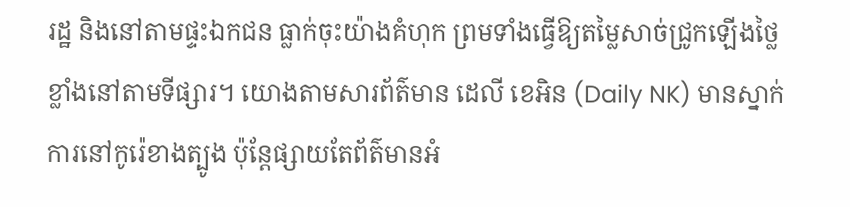រដ្ឋ និងនៅតាមផ្ទះឯកជន ធ្លាក់ចុះយ៉ាងគំហុក ព្រមទាំងធ្វើឱ្យតម្លៃសាច់ជ្រូកឡើងថ្លៃខ្លាំងនៅតាមទីផ្សារ។ យោងតាមសារព័ត៌មាន ដេលី ខេអិន (Daily NK) មានស្នាក់ការនៅកូរ៉េខាងត្បូង ប៉ុន្តែផ្សាយតែព័ត៌មានអំ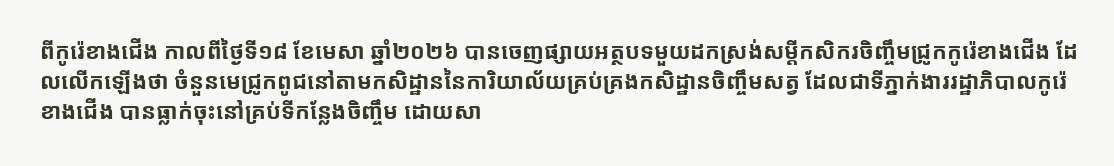ពីកូរ៉េខាងជើង កាលពីថ្ងៃទី១៨ ខែមេសា ឆ្នាំ២០២៦ បានចេញផ្សាយអត្ថបទមួយដកស្រង់សម្តីកសិករចិញ្ចឹមជ្រូកកូរ៉េខាងជើង ដែលលើកឡើងថា ចំនួនមេជ្រូកពូជនៅតាមកសិដ្ឋាននៃការិយាល័យគ្រប់គ្រងកសិដ្ឋានចិញ្ចឹមសត្វ ដែលជាទីភ្នាក់ងាររដ្ឋាភិបាលកូរ៉េខាងជើង បានធ្លាក់ចុះនៅគ្រប់ទីកន្លែងចិញ្ចឹម ដោយសា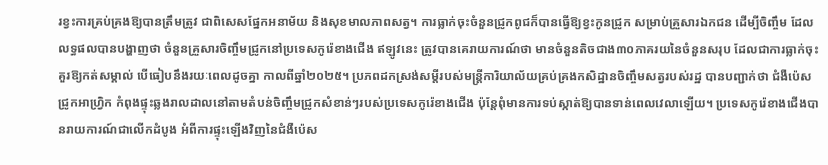រខ្វះការគ្រប់គ្រងឱ្យបានត្រឹមត្រូវ ជាពិសេសផ្នែកអនាម័យ និងសុខមាលភាពសត្វ។ ការធ្លាក់ចុះចំនួនជ្រូកពូជក៏បានធ្វើឱ្យខ្វះកូនជ្រូក សម្រាប់គ្រួសារឯកជន ដើម្បីចិញ្ចឹម ដែលលទ្ធផលបានបង្ហាញថា ចំនួនគ្រួសារចិញ្ចឹមជ្រូកនៅប្រទេសកូរ៉េខាងជើង ឥឡូវនេះ ត្រូវបានគេរាយការណ៍ថា មានចំនួនតិចជាង៣០ភាគរយនៃចំនួនសរុប ដែលជាការធ្លាក់ចុះគួរឱ្យកត់សម្គាល់ បើធៀបនឹងរយៈពេលដូចគ្នា កាលពីឆ្នាំ២០២៥។ ប្រភពដកស្រង់សម្តីរបស់មន្ត្រីការិយាល័យគ្រប់គ្រងកសិដ្ឋានចិញ្ចឹមសត្វរបស់រដ្ឋ បានបញ្ជាក់ថា ជំងឺប៉េសជ្រូកអាហ្វ្រិក កំពុងផ្ទុះឆ្លងរាលដាលនៅតាមតំបន់ចិញ្ចឹមជ្រូកសំខាន់ៗរបស់ប្រទេសកូរ៉េខាងជើង ប៉ុន្តែពុំមានការទប់ស្កាត់ឱ្យបានទាន់ពេលវេលាឡើយ។ ប្រទេសកូរ៉េខាងជើងបានរាយការណ៍ជាលើកដំបូង អំពីការផ្ទុះឡើងវិញនៃជំងឺប៉េស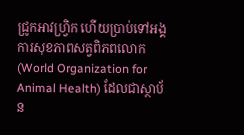ជ្រូកអាវហ្វ្រិក ហើយប្រាប់ទៅអង្គការសុខភាពសត្វពិភពលោក (World Organization for Animal Health) ដែលជាស្ថាប័ន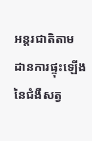អន្តរជាតិតាមដានការផ្ទុះឡើងនៃជំងឺសត្វ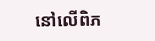នៅលើពិភ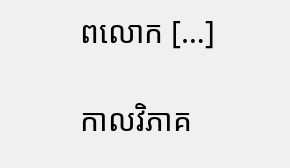ពលោក […]

កាលវិភាគ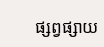ផ្សព្វផ្សាយ